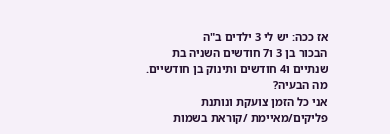אז ככה: יש לי 3 ילדים ב"ה
הבכור בן 3 ו7 חודשים השניה בת שנתיים ו4 חודשים ותינוק בן חודשיים.
מה הבעיה?
אני כל הזמן צועקת ונותנת פליקים/מאיימת /קוראת בשמות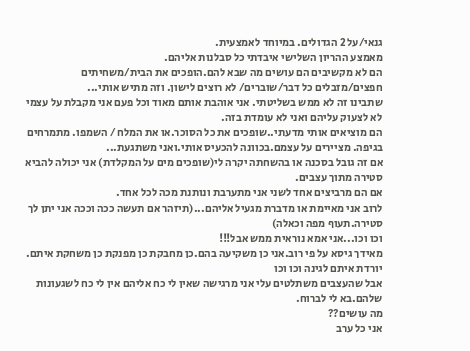גנאי/על 2 הגדולים. במיוחד לאמצעית.
מאמצע ההריון השלישי איבדתי כל סבלנות אליהם.
הם לא מקשיבים הם עושים מה שבא להם.הופכים את הבית/משחיתים חפצים/מזבלים כל דבר/שוברים/ לא רוצים לישון. וזה מתיש אותי...
שתבינו זה לא ממש בשליטתי. אני אוהבת אותם מאוד וכל פעם אני מקבלת על עצמי לא לצעוק עליהם ואני לא עומדת בזה.
הם מוציאים אותי מדעתי..שופכים את כל הסוכר.או את המלח / השמפו. מתמרחים בגיפה. מציירים על עצמם.בכוונה להכעיס אותי.ואני משתגעת...
אם זה גובל בסכנה או בהשחתה יקרה לי(שופכים מים על המקלדת) אני יכולה להביא סטירה מתוך עצבים.
אם הם מרביצים אחד לשני אני מתערבת ונותנת מכה לכל אחד.
לרוב אני מאיימת או מדברת מגעיל אליהם...(תיזהר אם תעשה ככה וככה אני יתן לך סטירה.תעוף מפה וכאלה)
וכו וכו...אני אמא נוראית ממש אבל!!!
מאידך גיסא על פי רוב.אני כן משקיעה בהם.כן מחבקת כן מפנקת כן משחקת איתם. יורדת איתם לגינה וכו וכו
אבל שהעצבים משתלטים עלי אני מרגישה שאין לי כח אליהם אין לי כח לשגעונות שלהם.בא לי לברוח.
מה עושים??
אני כל ערב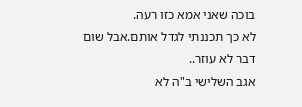בוכה שאני אמא כזו רעה.
לא כך תכננתי לגדל אותם.אבל שום דבר לא עוזר..
אגב השלישי ב"ה לא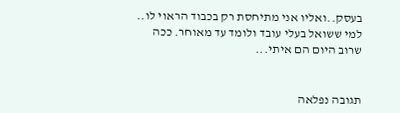בעסק..ואליו אני מתיחסת רק בכבוד הראוי לו..
למי ששואל בעלי עובד ולומד עד מאוחר. ככה שרוב היום הם איתי...


תגובה נפלאה